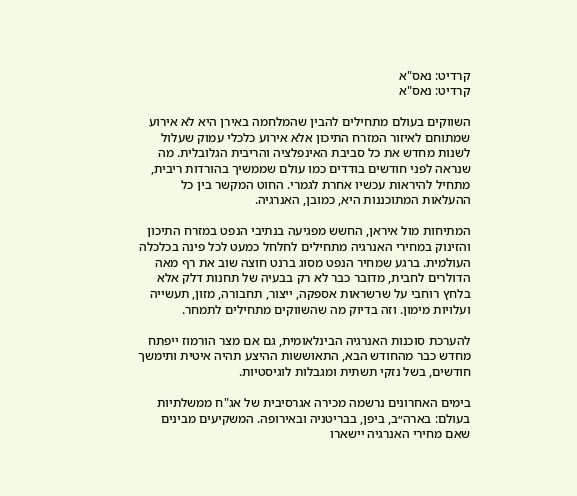קרדיט: נאס"א
קרדיט: נאס"א

השווקים בעולם מתחילים להבין שהמלחמה באירן היא לא אירוע שמתוחם לאיזור המזרח התיכון אלא אירוע כלכלי עמוק שעלול לשנות מחדש את כל סביבת האינפלציה והריבית הגלובלית. מה שנראה לפני חודשים בודדים כמו עולם שממשיך בהורדות ריבית, מתחיל להיראות עכשיו אחרת לגמרי. החוט המקשר בין כל ההעלאות המתוכננות היא, כמובן, האנרגיה.

המתיחות מול איראן, החשש מפגיעה בנתיבי הנפט במזרח התיכון והזינוק במחירי האנרגיה מתחילים לחלחל כמעט לכל פינה בכלכלה העולמית. ברגע שמחיר הנפט מסוג ברנט חוצה שוב את רף מאה הדולרים לחבית, מדובר כבר לא רק בבעיה של תחנות דלק אלא בלחץ רוחבי על שרשראות אספקה, ייצור, תחבורה, מזון, תעשייה ועלויות מימון. וזה בדיוק מה שהשווקים מתחילים לתמחר.

להערכת סוכנות האנרגיה הבינלאומית, גם אם מצר הורמוז ייפתח מחדש כבר מהחודש הבא, התאוששות ההיצע תהיה איטית ותימשך חודשים, בשל נזקי תשתית ומגבלות לוגיסטיות.

בימים האחרונים נרשמה מכירה אגרסיבית של אג"ח ממשלתיות בעולם: בארה״ב, ביפן, בבריטניה ובאירופה. המשקיעים מבינים שאם מחירי האנרגיה יישארו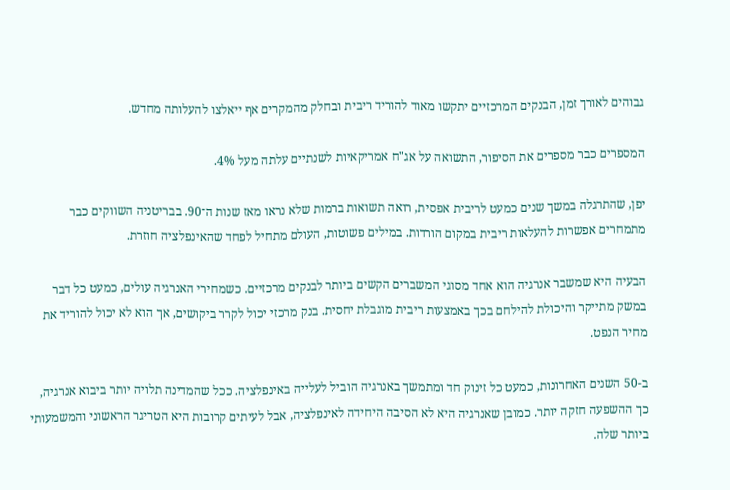גבוהים לאורך זמן, הבנקים המרכזיים יתקשו מאוד להוריד ריבית ובחלק מהמקרים אף ייאלצו להעלותה מחדש.

המספרים כבר מספרים את הסיפור, התשואה על אג"ח אמריקאיות לשנתיים עלתה מעל 4%.

יפן, שהתרגלה במשך שנים כמעט לריבית אפסית, רואה תשואות ברמות שלא נראו מאז שנות ה־90. בבריטניה השווקים כבר מתמחרים אפשרות להעלאות ריבית במקום הורדות. במילים פשוטות, העולם מתחיל לפחד שהאינפלציה חוזרת.

הבעיה היא שמשבר אנרגיה הוא אחד מסוגי המשברים הקשים ביותר לבנקים מרכזיים. כשמחירי האנרגיה עולים, כמעט כל דבר במשק מתייקר והיכולת להילחם בכך באמצעות ריבית מוגבלת יחסית. בנק מרכזי יכול לקרר ביקושים, אך הוא לא יכול להוריד את מחיר הנפט.

ב-50 השנים האחרונות, כמעט כל זינוק חד ומתמשך באנרגיה הוביל לעלייה באינפלציה. ככל שהמדינה תלויה יותר ביבוא אנרגיה, כך ההשפעה חזקה יותר. כמובן שאנרגיה היא לא הסיבה היחידה לאינפלציה, אבל לעיתים קרובות היא הטריגר הראשוני והמשמעותי ביותר שלה.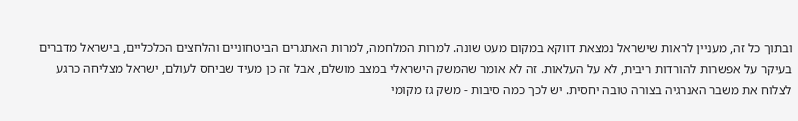ובתוך כל זה, מעניין לראות שישראל נמצאת דווקא במקום מעט שונה. למרות המלחמה, למרות האתגרים הביטחוניים והלחצים הכלכליים, בישראל מדברים בעיקר על אפשרות להורדות ריבית, לא על העלאות. זה לא אומר שהמשק הישראלי במצב מושלם, אבל זה כן מעיד שביחס לעולם, ישראל מצליחה כרגע לצלוח את משבר האנרגיה בצורה טובה יחסית. יש לכך כמה סיבות - משק גז מקומי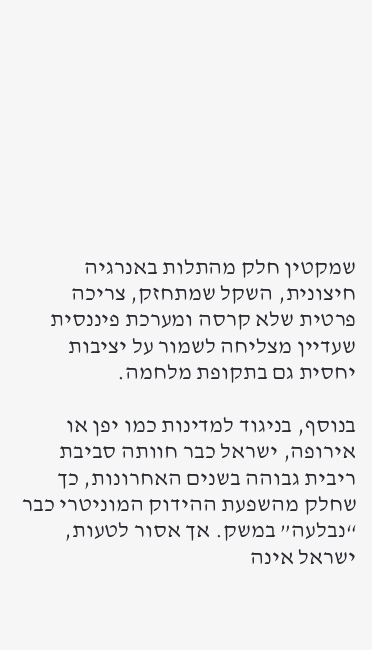שמקטין חלק מהתלות באנרגיה חיצונית, השקל שמתחזק, צריכה פרטית שלא קרסה ומערכת פיננסית שעדיין מצליחה לשמור על יציבות יחסית גם בתקופת מלחמה.

בנוסף, בניגוד למדינות כמו יפן או אירופה, ישראל כבר חוותה סביבת ריבית גבוהה בשנים האחרונות, כך שחלק מהשפעת ההידוק המוניטרי כבר “נבלעה” במשק. אך אסור לטעות, ישראל אינה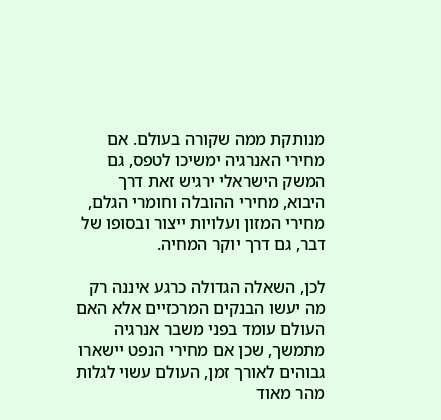מנותקת ממה שקורה בעולם. אם מחירי האנרגיה ימשיכו לטפס, גם המשק הישראלי ירגיש זאת דרך היבוא, מחירי ההובלה וחומרי הגלם, מחירי המזון ועלויות ייצור ובסופו של דבר, גם דרך יוקר המחיה.

לכן, השאלה הגדולה כרגע איננה רק מה יעשו הבנקים המרכזיים אלא האם העולם עומד בפני משבר אנרגיה מתמשך, שכן אם מחירי הנפט יישארו גבוהים לאורך זמן, העולם עשוי לגלות מהר מאוד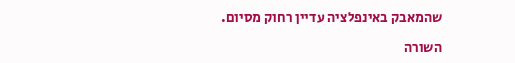שהמאבק באינפלציה עדיין רחוק מסיום.

השורה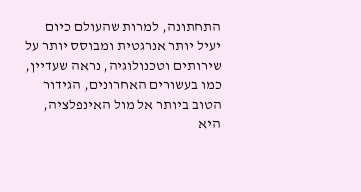התחתונה, למרות שהעולם כיום יעיל יותר אנרגטית ומבוסס יותר על שירותים וטכנולוגיה, נראה שעדיין, כמו בעשורים האחרונים, הגידור הטוב ביותר אל מול האינפלציה, היא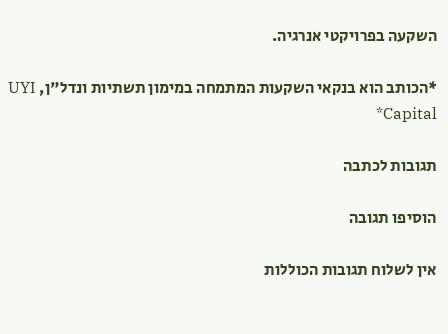השקעה בפרויקטי אנרגיה.

*הכותב הוא בנקאי השקעות המתמחה במימון תשתיות ונדל"ן, UYI Capital*

תגובות לכתבה

הוסיפו תגובה

אין לשלוח תגובות הכוללות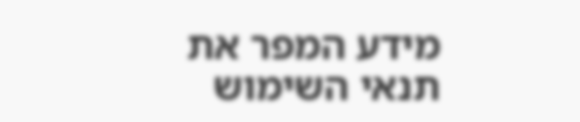מידע המפר את תנאי השימוש